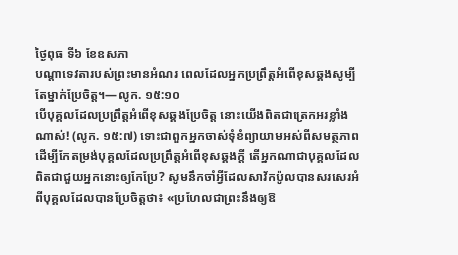ថ្ងៃពុធ ទី៦ ខែឧសភា
បណ្ដាទេវតារបស់ព្រះមានអំណរ ពេលដែលអ្នកប្រព្រឹត្តអំពើខុសឆ្គងសូម្បីតែម្នាក់ប្រែចិត្ត។—លូក. ១៥:១០
បើបុគ្គលដែលប្រព្រឹត្តអំពើខុសឆ្គងប្រែចិត្ត នោះយើងពិតជាត្រេកអរខ្លាំងណាស់! (លូក. ១៥:៧) ទោះជាពួកអ្នកចាស់ទុំខំព្យាយាមអស់ពីសមត្ថភាពដើម្បីកែតម្រង់បុគ្គលដែលប្រព្រឹត្តអំពើខុសឆ្គងក្ដី តើអ្នកណាជាបុគ្គលដែលពិតជាជួយអ្នកនោះឲ្យកែប្រែ? សូមនឹកចាំអ្វីដែលសាវ័កប៉ូលបានសរសេរអំពីបុគ្គលដែលបានប្រែចិត្តថា៖ «ប្រហែលជាព្រះនឹងឲ្យឱ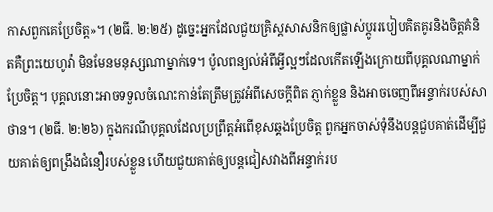កាសពួកគេប្រែចិត្ត»។ (២ធី. ២:២៥) ដូច្នេះអ្នកដែលជួយគ្រិស្តសាសនិកឲ្យផ្លាស់ប្ដូររបៀបគិតគូរនិងចិត្តគំនិតគឺព្រះយេហូវ៉ា មិនមែនមនុស្សណាម្នាក់ទេ។ ប៉ូលពន្យល់អំពីអ្វីល្អៗដែលកើតឡើងក្រោយពីបុគ្គលណាម្នាក់ប្រែចិត្ត។ បុគ្គលនោះអាចទទួលចំណេះកាន់តែត្រឹមត្រូវអំពីសេចក្ដីពិត ភ្ញាក់ខ្លួន និងអាចចេញពីអន្ទាក់របស់សាថាន។ (២ធី. ២:២៦) ក្នុងករណីបុគ្គលដែលប្រព្រឹត្តអំពើខុសឆ្គងប្រែចិត្ត ពួកអ្នកចាស់ទុំនឹងបន្តជួបគាត់ដើម្បីជួយគាត់ឲ្យពង្រឹងជំនឿរបស់ខ្លួន ហើយជួយគាត់ឲ្យបន្តជៀសវាងពីអន្ទាក់រប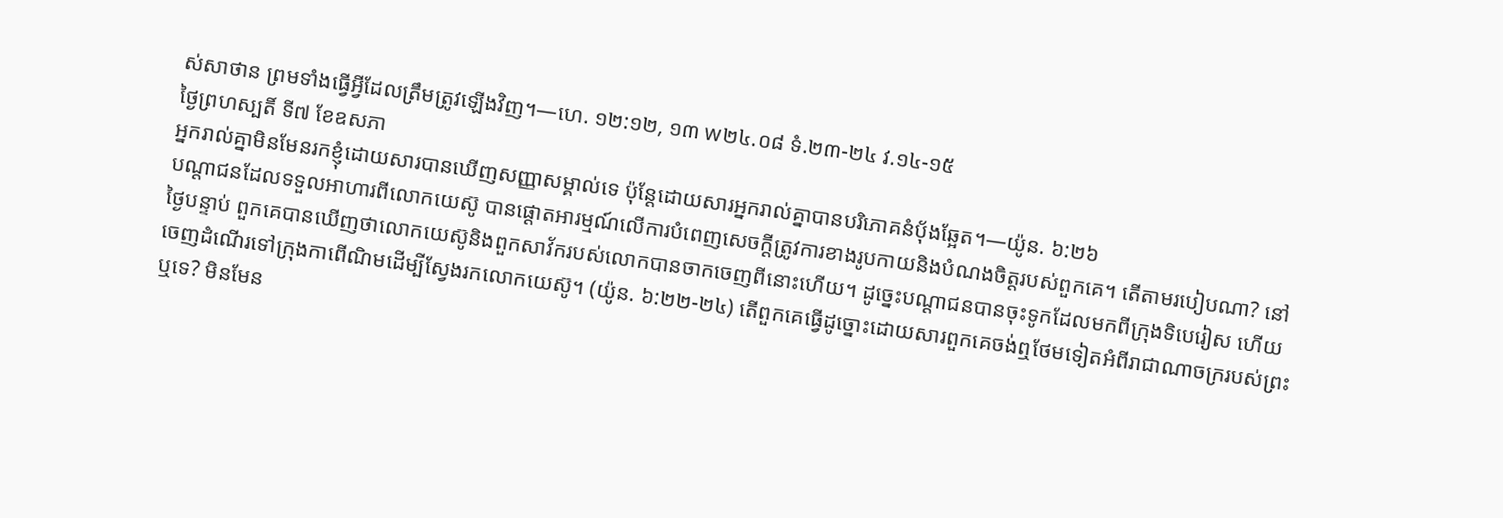ស់សាថាន ព្រមទាំងធ្វើអ្វីដែលត្រឹមត្រូវឡើងវិញ។—ហេ. ១២:១២, ១៣ w២៤.០៨ ទំ.២៣-២៤ វ.១៤-១៥
ថ្ងៃព្រហស្បតិ៍ ទី៧ ខែឧសភា
អ្នករាល់គ្នាមិនមែនរកខ្ញុំដោយសារបានឃើញសញ្ញាសម្គាល់ទេ ប៉ុន្តែដោយសារអ្នករាល់គ្នាបានបរិភោគនំប៉័ងឆ្អែត។—យ៉ូន. ៦:២៦
បណ្ដាជនដែលទទួលអាហារពីលោកយេស៊ូ បានផ្ដោតអារម្មណ៍លើការបំពេញសេចក្ដីត្រូវការខាងរូបកាយនិងបំណងចិត្តរបស់ពួកគេ។ តើតាមរបៀបណា? នៅថ្ងៃបន្ទាប់ ពួកគេបានឃើញថាលោកយេស៊ូនិងពួកសាវ័ករបស់លោកបានចាកចេញពីនោះហើយ។ ដូច្នេះបណ្ដាជនបានចុះទូកដែលមកពីក្រុងទិបេរៀស ហើយចេញដំណើរទៅក្រុងកាពើណិមដើម្បីស្វែងរកលោកយេស៊ូ។ (យ៉ូន. ៦:២២-២៤) តើពួកគេធ្វើដូច្នោះដោយសារពួកគេចង់ឮថែមទៀតអំពីរាជាណាចក្ររបស់ព្រះឬទេ? មិនមែន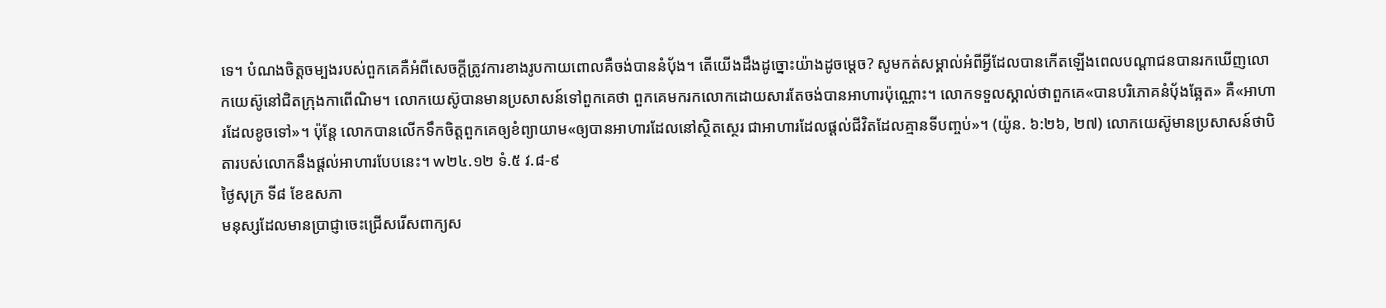ទេ។ បំណងចិត្តចម្បងរបស់ពួកគេគឺអំពីសេចក្ដីត្រូវការខាងរូបកាយពោលគឺចង់បាននំប៉័ង។ តើយើងដឹងដូច្នោះយ៉ាងដូចម្ដេច? សូមកត់សម្គាល់អំពីអ្វីដែលបានកើតឡើងពេលបណ្ដាជនបានរកឃើញលោកយេស៊ូនៅជិតក្រុងកាពើណិម។ លោកយេស៊ូបានមានប្រសាសន៍ទៅពួកគេថា ពួកគេមករកលោកដោយសារតែចង់បានអាហារប៉ុណ្ណោះ។ លោកទទួលស្គាល់ថាពួកគេ«បានបរិភោគនំប៉័ងឆ្អែត» គឺ«អាហារដែលខូចទៅ»។ ប៉ុន្តែ លោកបានលើកទឹកចិត្តពួកគេឲ្យខំព្យាយាម«ឲ្យបានអាហារដែលនៅស្ថិតស្ថេរ ជាអាហារដែលផ្ដល់ជីវិតដែលគ្មានទីបញ្ចប់»។ (យ៉ូន. ៦:២៦, ២៧) លោកយេស៊ូមានប្រសាសន៍ថាបិតារបស់លោកនឹងផ្ដល់អាហារបែបនេះ។ w២៤.១២ ទំ.៥ វ.៨-៩
ថ្ងៃសុក្រ ទី៨ ខែឧសភា
មនុស្សដែលមានប្រាជ្ញាចេះជ្រើសរើសពាក្យស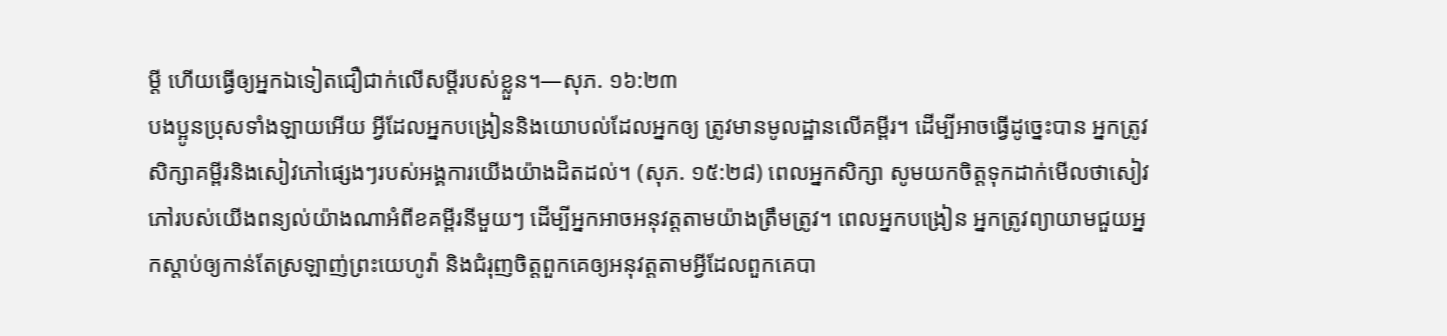ម្ដី ហើយធ្វើឲ្យអ្នកឯទៀតជឿជាក់លើសម្ដីរបស់ខ្លួន។—សុភ. ១៦:២៣
បងប្អូនប្រុសទាំងឡាយអើយ អ្វីដែលអ្នកបង្រៀននិងយោបល់ដែលអ្នកឲ្យ ត្រូវមានមូលដ្ឋានលើគម្ពីរ។ ដើម្បីអាចធ្វើដូច្នេះបាន អ្នកត្រូវសិក្សាគម្ពីរនិងសៀវភៅផ្សេងៗរបស់អង្គការយើងយ៉ាងដិតដល់។ (សុភ. ១៥:២៨) ពេលអ្នកសិក្សា សូមយកចិត្តទុកដាក់មើលថាសៀវភៅរបស់យើងពន្យល់យ៉ាងណាអំពីខគម្ពីរនីមួយៗ ដើម្បីអ្នកអាចអនុវត្តតាមយ៉ាងត្រឹមត្រូវ។ ពេលអ្នកបង្រៀន អ្នកត្រូវព្យាយាមជួយអ្នកស្ដាប់ឲ្យកាន់តែស្រឡាញ់ព្រះយេហូវ៉ា និងជំរុញចិត្តពួកគេឲ្យអនុវត្តតាមអ្វីដែលពួកគេបា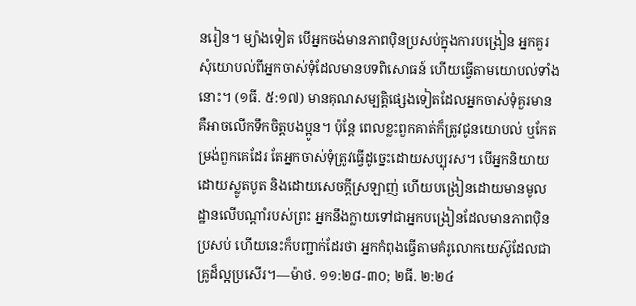នរៀន។ ម្យ៉ាងទៀត បើអ្នកចង់មានភាពប៉ិនប្រសប់ក្នុងការបង្រៀន អ្នកគួរសុំយោបល់ពីអ្នកចាស់ទុំដែលមានបទពិសោធន៍ ហើយធ្វើតាមយោបល់ទាំងនោះ។ (១ធី. ៥:១៧) មានគុណសម្បត្តិផ្សេងទៀតដែលអ្នកចាស់ទុំគួរមាន គឺអាចលើកទឹកចិត្តបងប្អូន។ ប៉ុន្តែ ពេលខ្លះពួកគាត់ក៏ត្រូវជូនយោបល់ ឬកែតម្រង់ពួកគេដែរ តែអ្នកចាស់ទុំត្រូវធ្វើដូច្នេះដោយសប្បុរស។ បើអ្នកនិយាយដោយស្លូតបូត និងដោយសេចក្ដីស្រឡាញ់ ហើយបង្រៀនដោយមានមូលដ្ឋានលើបណ្ដាំរបស់ព្រះ អ្នកនឹងក្លាយទៅជាអ្នកបង្រៀនដែលមានភាពប៉ិនប្រសប់ ហើយនេះក៏បញ្ជាក់ដែរថា អ្នកកំពុងធ្វើតាមគំរូលោកយេស៊ូដែលជាគ្រូដ៏ល្អប្រសើរ។—ម៉ាថ. ១១:២៨-៣០; ២ធី. ២:២៤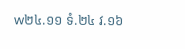w២៤.១១ ទំ.២៤ វ.១៦